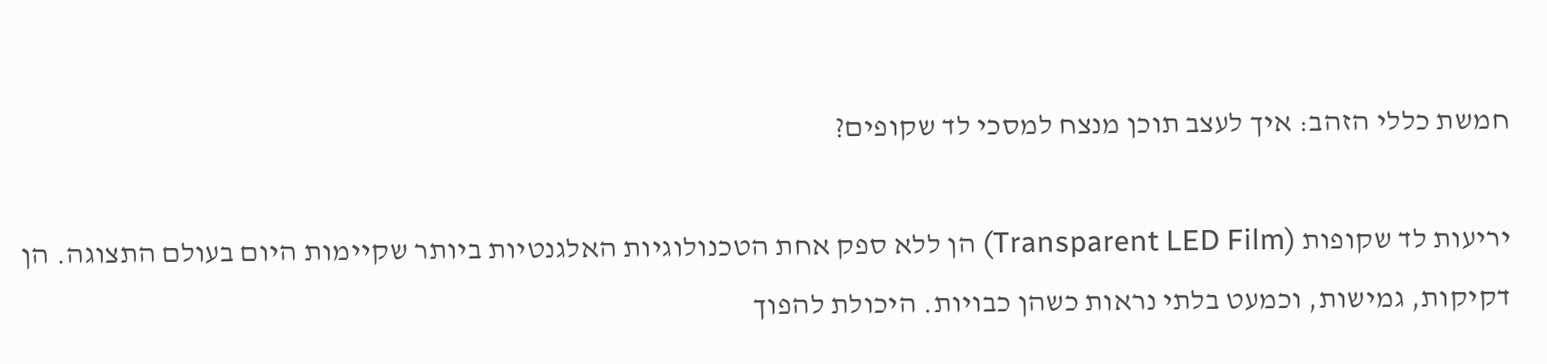חמשת כללי הזהב: איך לעצב תוכן מנצח למסכי לד שקופים?

יריעות לד שקופות (Transparent LED Film) הן ללא ספק אחת הטכנולוגיות האלגנטיות ביותר שקיימות היום בעולם התצוגה. הן דקיקות, גמישות, וכמעט בלתי נראות כשהן כבויות. היכולת להפוך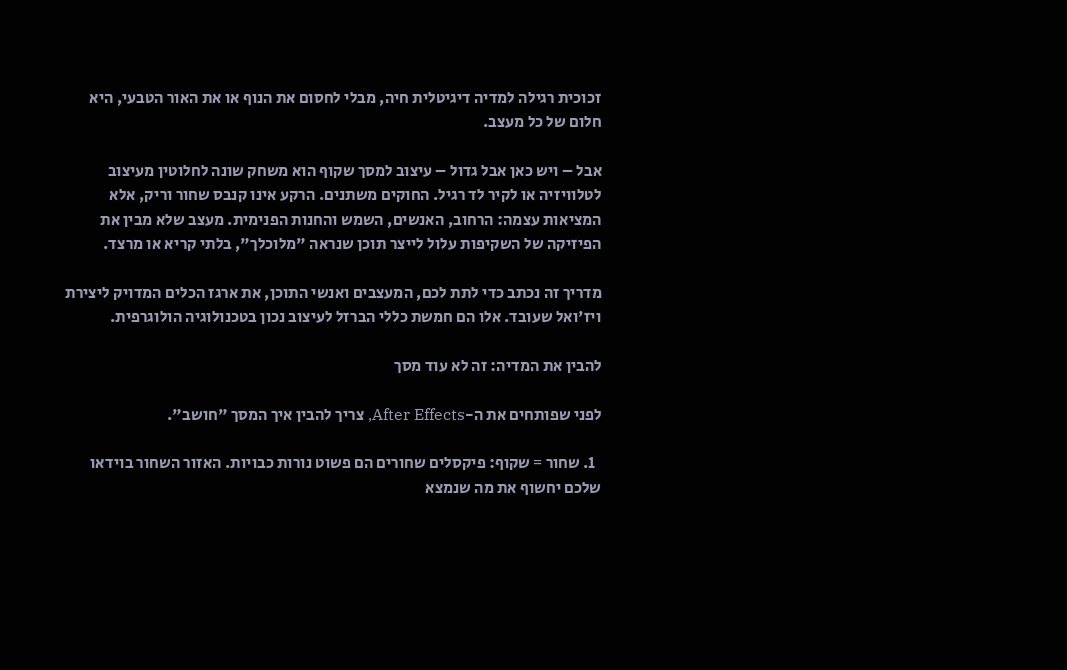זכוכית רגילה למדיה דיגיטלית חיה, מבלי לחסום את הנוף או את האור הטבעי, היא חלום של כל מעצב.

אבל – ויש כאן אבל גדול – עיצוב למסך שקוף הוא משחק שונה לחלוטין מעיצוב לטלוויזיה או לקיר לד רגיל. החוקים משתנים. הרקע אינו קנבס שחור וריק, אלא המציאות עצמה: הרחוב, האנשים, השמש והחנות הפנימית. מעצב שלא מבין את הפיזיקה של השקיפות עלול לייצר תוכן שנראה "מלוכלך", בלתי קריא או מרצד.

מדריך זה נכתב כדי לתת לכם, המעצבים ואנשי התוכן, את ארגז הכלים המדויק ליצירת ויז'ואל שעובד. אלו הם חמשת כללי הברזל לעיצוב נכון בטכנולוגיה הולוגרפית.

להבין את המדיה: זה לא עוד מסך

לפני שפותחים את ה-After Effects, צריך להבין איך המסך "חושב".

  1. שחור = שקוף: פיקסלים שחורים הם פשוט נורות כבויות. האזור השחור בוידאו שלכם יחשוף את מה שנמצא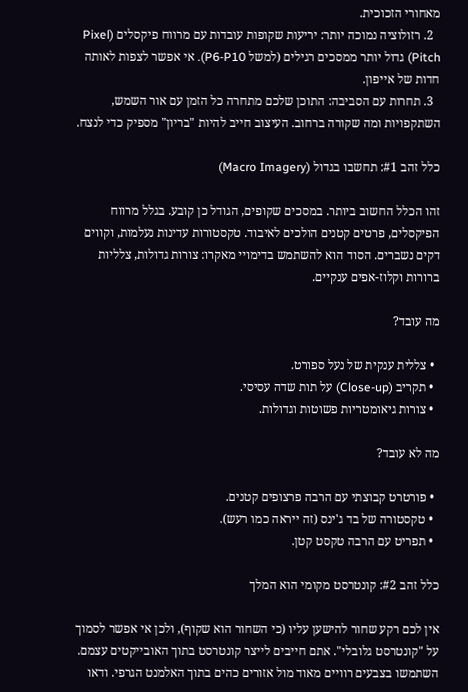מאחורי הזכוכית.
  2. רזולוציה נמוכה יותר: יריעות שקופות עובדות עם מרווח פיקסלים (Pixel Pitch) גדול יותר ממסכים רגילים (למשל P6-P10). אי אפשר לצפות לאותה חדות של אייפון.
  3. תחרות עם הסביבה: התוכן שלכם מתחרה כל הזמן עם אור השמש, השתקפויות ומה שקורה ברחוב. העיצוב חייב להיות "בריון" מספיק כדי לנצח.

כלל זהב #1: תחשבו בגדול (Macro Imagery)

זהו הכלל החשוב ביותר. במסכים שקופים, הגודל כן קובע. בגלל מרווח הפיקסלים, פרטים קטנים הולכים לאיבוד. טקסטורות עדינות נעלמות, וקווים דקים נשברים. הסוד הוא להשתמש בדימויי מאקרו: צורות גדולות, צלליות ברורות וקלוז-אפים ענקיים.

מה עובד?

  • צללית ענקית של נעל ספורט.
  • תקריב (Close-up) על תות שדה עסיסי.
  • צורות גיאומטריות פשוטות וגדולות.

מה לא עובד?

  • פורטרט קבוצתי עם הרבה פרצופים קטנים.
  • טקסטורה של בד ג'ינס (זה ייראה כמו רעש).
  • תפריט עם הרבה טקסט קטן.

כלל זהב #2: קונטרסט מקומי הוא המלך

אין לכם רקע שחור להישען עליו (כי השחור הוא שקוף), ולכן אי אפשר לסמוך על "קונטרסט גלובלי". אתם חייבים לייצר קונטרסט בתוך האובייקטים עצמם. השתמשו בצבעים רוויים מאוד מול אזורים כהים בתוך האלמנט הגרפי. ודאו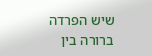שיש הפרדה ברורה בין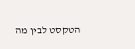הטקסט לבין מה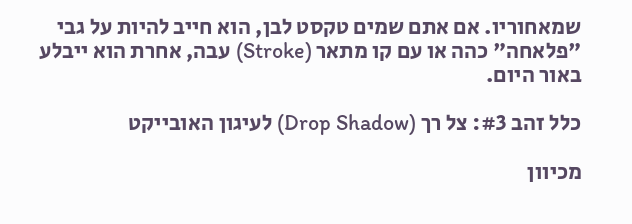שמאחוריו. אם אתם שמים טקסט לבן, הוא חייב להיות על גבי "פלאחה" כהה או עם קו מתאר (Stroke) עבה, אחרת הוא ייבלע באור היום.

כלל זהב #3: צל רך (Drop Shadow) לעיגון האובייקט

מכיוון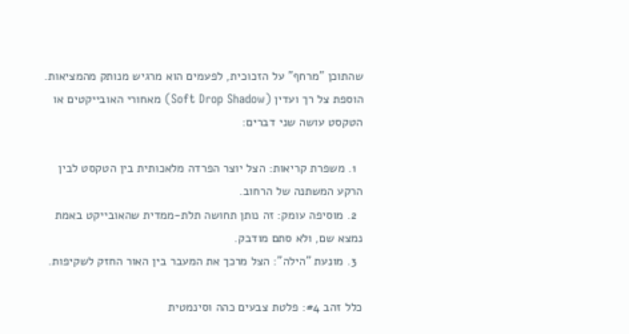שהתוכן "מרחף" על הזכוכית, לפעמים הוא מרגיש מנותק מהמציאות. הוספת צל רך ועדין (Soft Drop Shadow) מאחורי האובייקטים או הטקסט עושה שני דברים:

  1. משפרת קריאות: הצל יוצר הפרדה מלאכותית בין הטקסט לבין הרקע המשתנה של הרחוב.
  2. מוסיפה עומק: זה נותן תחושה תלת-ממדית שהאובייקט באמת נמצא שם, ולא סתם מודבק.
  3. מונעת "הילה": הצל מרכך את המעבר בין האור החזק לשקיפות.

כלל זהב #4: פלטת צבעים כהה וסינמטית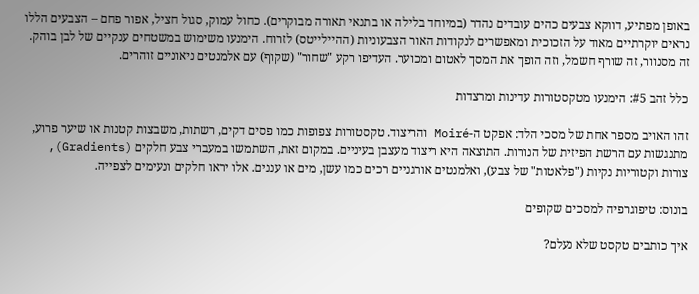באופן מפתיע, דווקא צבעים כהים עובדים נהדר (במיוחד בלילה או בתנאי תאורה מבוקרים). כחול עמוק, סגול חציל, אפור פחם – הצבעים הללו נראים יוקרתיים מאוד על הזכוכית ומאפשרים לנקודות האור הצבעוניות (ההיילייטס) לזרוח. הימנעו משימוש במשטחים ענקיים של לבן בוהק. זה מסנוור, זה שורף חשמל, וזה הופך את המסך לאטום ומכוער. העדיפו רקע "שחור" (שקוף) עם אלמנטים ניאוניים זוהרים.

כלל זהב #5: הימנעו מטקסטורות עדינות ומרצדות

זהו האויב מספר אחת של מסכי הלד: אפקט ה-Moiré והריצוד. טקסטורות צפופות כמו פסים דקים, רשתות, משבצות קטנות או שיער פרוע, מתנגשות עם הרשת הפיזית של הנורות. התוצאה היא ריצוד מעצבן בעיניים. במקום זאת, השתמשו במעברי צבע חלקים (Gradients), צורות וקטוריות נקיות ("פלאטות" של צבע), ואלמנטים אורגניים רכים כמו עשן, מים או עננים. אלו יראו חלקים ונעימים לצפייה.

בונוס: טיפוגרפיה למסכים שקופים

איך כותבים טקסט שלא נעלם?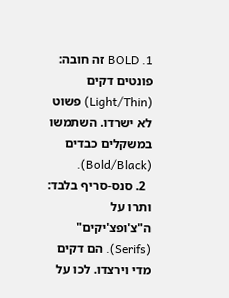1. BOLD זה חובה: פונטים דקים (Light/Thin) פשוט לא ישרדו. השתמשו במשקלים כבדים (Bold/Black).
  2. סנס-סריף בלבד: ותרו על ה"צ'ופצ'יקים" (Serifs). הם דקים מדי וירצדו. לכו על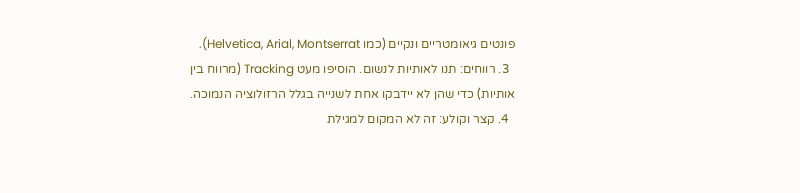פונטים גיאומטריים ונקיים (כמו Helvetica, Arial, Montserrat).
  3. רווחים: תנו לאותיות לנשום. הוסיפו מעט Tracking (מרווח בין אותיות) כדי שהן לא יידבקו אחת לשנייה בגלל הרזולוציה הנמוכה.
  4. קצר וקולע: זה לא המקום למגילת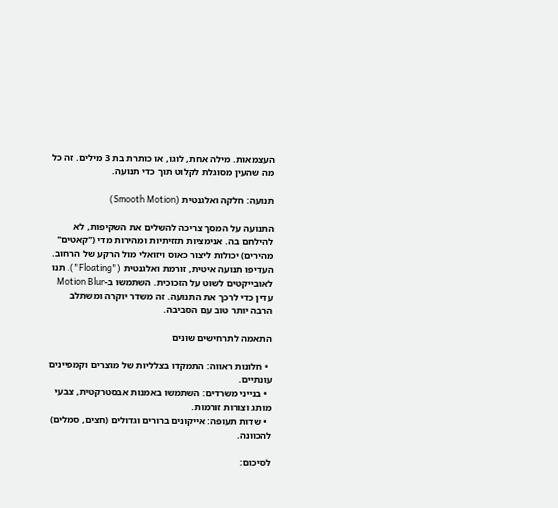העצמאות. מילה אחת, לוגו, או כותרת בת 3 מילים. זה כל מה שהעין מסוגלת לקלוט תוך כדי תנועה.

תנועה: חלקה ואלגנטית (Smooth Motion)

התנועה על המסך צריכה להשלים את השקיפות, לא להילחם בה. אנימציות תזזיתיות ומהירות מדי ("קאטים" מהירים) יכולות ליצור כאוס ויזואלי מול הרקע של הרחוב. העדיפו תנועה איטית, זורמת ואלגנטית ("Floating"). תנו לאובייקטים לשוט על הזכוכית. השתמשו ב-Motion Blur עדין כדי לרכך את התנועה. זה משדר יוקרה ומשתלב הרבה יותר טוב עם הסביבה.

התאמה לתרחישים שונים

  • חלונות ראווה: התמקדו בצלליות של מוצרים וקמפיינים עונתיים.
  • בנייני משרדים: השתמשו באמנות אבסטרקטית, צבעי מותג וצורות זורמות.
  • שדות תעופה: אייקונים ברורים וגדולים (חצים, סמלים) להכוונה.

לסיכום: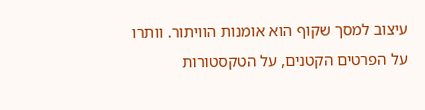עיצוב למסך שקוף הוא אומנות הוויתור. וותרו על הפרטים הקטנים, על הטקסטורות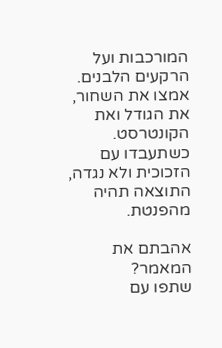המורכבות ועל הרקעים הלבנים. אמצו את השחור, את הגודל ואת הקונטרסט. כשתעבדו עם הזכוכית ולא נגדה, התוצאה תהיה מהפנטת.

אהבתם את המאמר?
שתפו עם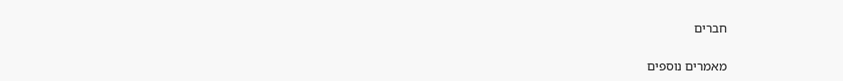חברים

מאמרים נוספים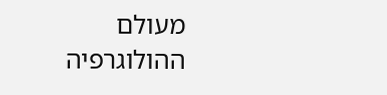מעולם ההולוגרפיה